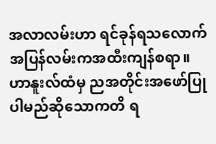အလာလမ်းဟာ ရင်ခုန်ရသလောက် အပြန်လမ်းကအထီးကျန်စရာ။ ဟာနူးလ်ထံမှ ညအတိုင်းအဖော်ပြုပါမည်ဆိုသောကတိ ရ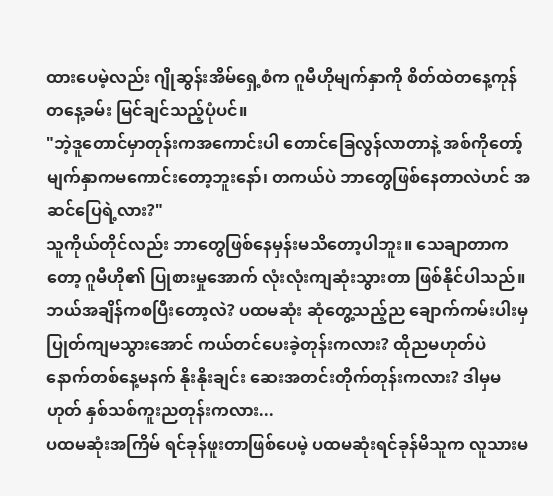ထားပေမဲ့လည်း ဂျိုဆွန်းအိမ်ရှေ့စံက ဂူမီဟိုမျက်နှာကို စိတ်ထဲတနေ့ကုန် တနေ့ခမ်း မြင်ချင်သည့်ပုံပင်။
"ဘဲ့ဒူတောင်မှာတုန်းကအကောင်းပါ တောင်ခြေလွန်လာတာနဲ့ အစ်ကိုတော့်မျက်နှာကမကောင်းတော့ဘူးနော်၊ တကယ်ပဲ ဘာတွေဖြစ်နေတာလဲဟင် အဆင်ပြေရဲ့လား?"
သူကိုယ်တိုင်လည်း ဘာတွေဖြစ်နေမှန်းမသိတော့ပါဘူး။ သေချာတာကတော့ ဂူမီဟို၏ ပြုစားမှုအောက် လုံးလုံးကျဆုံးသွားတာ ဖြစ်နိုင်ပါသည်။ ဘယ်အချိန်ကစပြီးတော့လဲ? ပထမဆုံး ဆုံတွေ့သည့်ည ချောက်ကမ်းပါးမှ ပြုတ်ကျမသွားအောင် ကယ်တင်ပေးခဲ့တုန်းကလား? ထိုညမဟုတ်ပဲ နောက်တစ်နေ့မနက် နိုးနိုးချင်း ဆေးအတင်းတိုက်တုန်းကလား? ဒါမှမဟုတ် နှစ်သစ်ကူးညတုန်းကလား...
ပထမဆုံးအကြိမ် ရင်ခုန်ဖူးတာဖြစ်ပေမဲ့ ပထမဆုံးရင်ခုန်မိသူက လူသားမ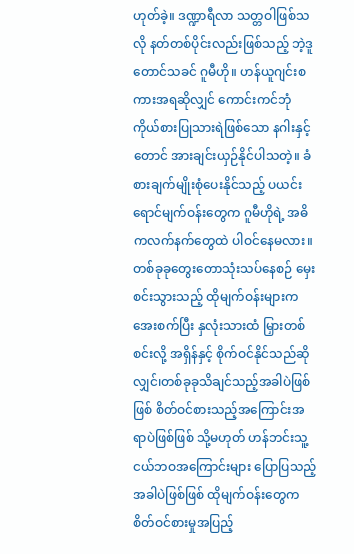ဟုတ်ခဲ့။ ဒဏ္ဍာရီလာ သတ္တဝါဖြစ်သလို နတ်တစ်ပိုင်းလည်းဖြစ်သည့် ဘဲ့ဒူတောင်သခင် ဂူမီဟို။ ဟန်ယူဂျင်းစကားအရဆိုလျှင် ကောင်းကင်ဘုံ ကိုယ်စားပြုသားရဲဖြစ်သော နဂါးနှင့်တောင် အားချင်းယှဉ်နိုင်ပါသတဲ့။ ခံစားချက်မျိုးစုံပေးနိုင်သည့် ပယင်းရောင်မျက်ဝန်းတွေက ဂူမီဟိုရဲ့ အဓိကလက်နက်တွေထဲ ပါဝင်နေမလား။ တစ်ခုခုတွေးတောသုံးသပ်နေစဉ် မှေးစင်းသွားသည့် ထိုမျက်ဝန်းများက အေးစက်ပြီး နှလုံးသားထံ မြှားတစ်စင်းလို့ အရှိန်နှင့် စိုက်ဝင်နိုင်သည်ဆိုလျှင်၊တစ်ခုခုသိချင်သည့်အခါပဲဖြစ်ဖြစ် စိတ်ဝင်စားသည့်အကြောင်းအရာပဲဖြစ်ဖြစ် သို့မဟုတ် ဟန်ဘင်းသူ့ငယ်ဘဝအကြောင်းများ ပြောပြသည့်အခါပဲဖြစ်ဖြစ် ထိုမျက်ဝန်းတွေက စိတ်ဝင်စားမှုအပြည့်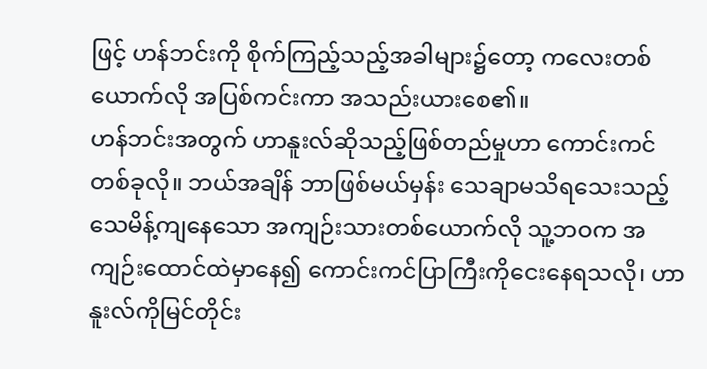ဖြင့် ဟန်ဘင်းကို စိုက်ကြည့်သည့်အခါများ၌တော့ ကလေးတစ်ယောက်လို အပြစ်ကင်းကာ အသည်းယားစေ၏။
ဟန်ဘင်းအတွက် ဟာနူးလ်ဆိုသည့်ဖြစ်တည်မှုဟာ ကောင်းကင်တစ်ခုလို။ ဘယ်အချိန် ဘာဖြစ်မယ်မှန်း သေချာမသိရသေးသည့် သေမိန့်ကျနေသော အကျဉ်းသားတစ်ယောက်လို သူ့ဘဝက အကျဉ်းထောင်ထဲမှာနေ၍ ကောင်းကင်ပြာကြီးကိုငေးနေရသလို၊ ဟာနူးလ်ကိုမြင်တိုင်း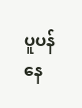ပူပန်နေ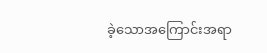ခဲ့သောအကြောင်းအရာ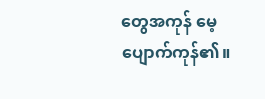တွေအကုန် မေ့ပျောက်ကုန်၏။